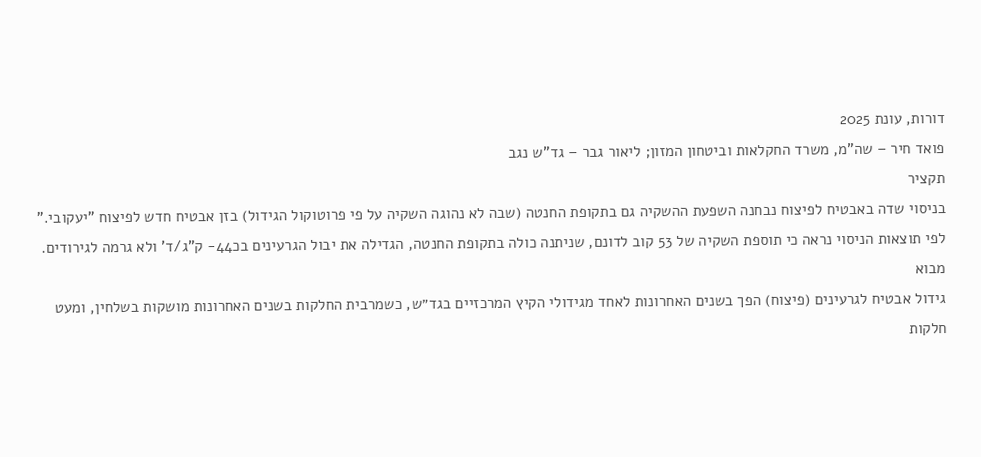דורות, עונת 2025
פואד חיר – שה"מ, משרד החקלאות וביטחון המזון; ליאור גבר – גד"ש נגב
תקציר
בניסוי שדה באבטיח לפיצוח נבחנה השפעת ההשקיה גם בתקופת החנטה (שבה לא נהוגה השקיה על פי פרוטוקול הגידול) בזן אבטיח חדש לפיצוח "יעקובי." לפי תוצאות הניסוי נראה כי תוספת השקיה של 53 קוב לדונם, שניתנה כולה בתקופת החנטה, הגדילה את יבול הגרעינים בכ44- ק"ג/ד' ולא גרמה לגירודים.
מבוא
גידול אבטיח לגרעינים (פיצוח) הפך בשנים האחרונות לאחד מגידולי הקיץ המרכזיים בגד״ש, כשמרבית החלקות בשנים האחרונות מושקות בשלחין, ומעט חלקות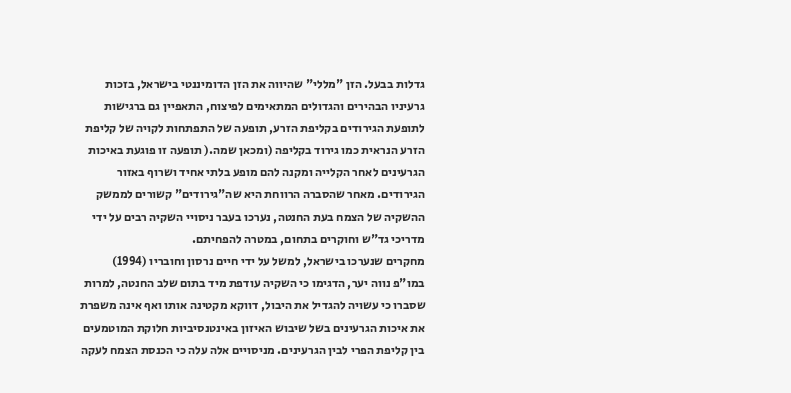גדלות בבעל. הזן "מללי" שהיווה את הזן הדומיננטי בישראל, בזכות גרעיניו הבהירים והגדולים המתאימים לפיצוח, התאפיין גם ברגישות לתופעת הגירודים בקליפת הזרע, תופעה של התפתחות לקויה של קליפת הזרע הנראית כמו גירוד בקליפה (ומכאן שמה.( תופעה זו פוגעת באיכות הגרעינים לאחר הקלייה ומקנה להם מופע בלתי אחיד ושרוף באזור הגירודים. מאחר שהסברה הרווחת היא שה"גירודים" קשורים לממשק ההשקיה של הצמח בעת החנטה, נערכו בעבר ניסויי השקיה רבים על ידי מדריכי גד"ש וחוקרים בתחום, במטרה להפחיתם.
מחקרים שנערכו בישראל, למשל על ידי חיים נרסון וחובריו (1994) במו"פ נווה יער, הדגימו כי השקיה עודפת מיד בתום שלב החנטה, למרות שסברו כי עשויה להגדיל את היבול, דווקא מקטינה אותו ואף אינה משפרת את איכות הגרעינים בשל שיבוש האיזון באינטנסיביות חלוקת המוטמעים בין קליפת הפרי לבין הגרעינים. מניסויים אלה עלה כי הכנסת הצמח לעקה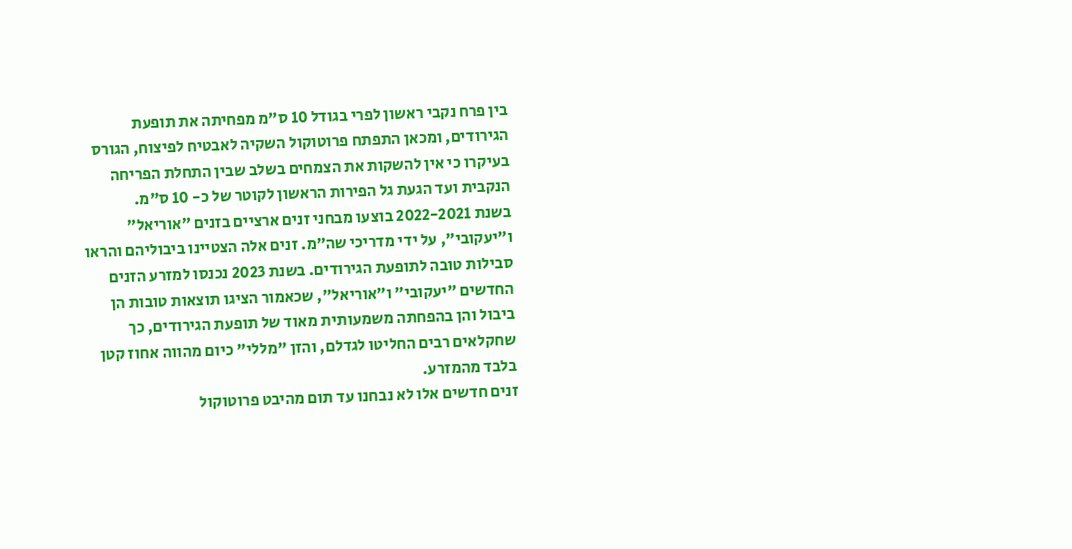בין פרח נקבי ראשון לפרי בגודל 10 ס״מ מפחיתה את תופעת הגירודים, ומכאן התפתח פרוטוקול השקיה לאבטיח לפיצוח, הגורס בעיקרו כי אין להשקות את הצמחים בשלב שבין התחלת הפריחה הנקבית ועד הגעת גל הפירות הראשון לקוטר של כ- 10 ס"מ.
בשנת 2022-2021 בוצעו מבחני זנים ארציים בזנים ״אוריאל״ ו״יעקובי״, על ידי מדריכי שה״מ. זנים אלה הצטיינו ביבוליהם והראו סבילות טובה לתופעת הגירודים. בשנת 2023 נכנסו למזרע הזנים החדשים ״יעקובי״ ו״אוריאל״, שכאמור הציגו תוצאות טובות הן ביבול והן בהפחתה משמעותית מאוד של תופעת הגירודים, כך שחקלאים רבים החליטו לגדלם, והזן "מללי" כיום מהווה אחוז קטן בלבד מהמזרע.
זנים חדשים אלו לא נבחנו עד תום מהיבט פרוטוקול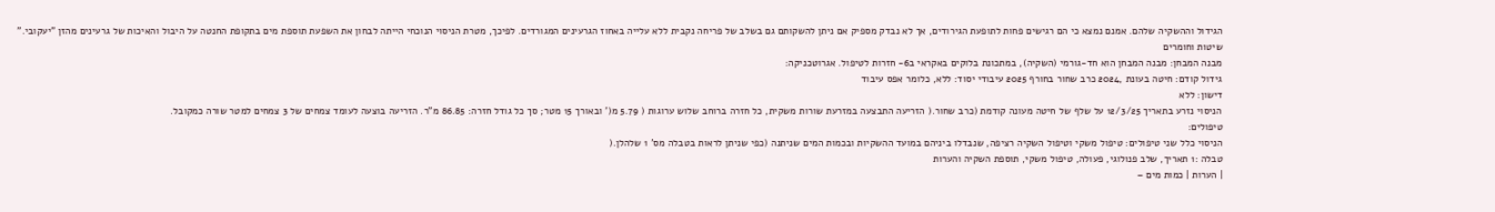הגידול וההשקיה שלהם. אמנם נמצא כי הם רגישים פחות לתופעת הגירודים, אך לא נבדק מספיק אם ניתן להשקותם גם בשלב של פריחה נקבית ללא עלייה באחוז הגרעינים המגורדים. לפיכך, מטרת הניסוי הנוכחי הייתה לבחון את השפעת תוספת מים בתקופת החנטה על היבול והאיכות של גרעינים מהזן "יעקובי."
שיטות וחומרים
מבנה המבחן: מבנה המבחן הוא חד-גורמי (השקיה), במתכונת בלוקים באקראי ב6- חזרות לטיפול. אגרוטכניקה:
גידול קודם: חיטה בעונת ,2024 כרב שחור בחורף 2025 עיבודי יסוד: ללא, כלומר אפס עיבוד
דישון: ללא
הניסוי נזרע בתאריך 12/3/25 על שלף של חיטה מעונה קודמת (כרב שחור.( הזריעה התבצעה במזרעת שורות משקית, כל חזרה ברוחב שלוש ערוגות ( 5.79 מ(' ובאורך 15 מטר; סך כל גודל חזרה: 86.85 מ"ר. הזריעה בוצעה לעומד צמחים של 3 צמחים למטר שורה כמקובל.
טיפולים:
הניסוי כלל שני טיפולים: טיפול משקי וטיפול השקיה רציפה, שנבדלו ביניהם במועד ההשקיות ובכמות המים שניתנה (כפי שניתן לראות בטבלה מס' 1 שלהלן.(
טבלה :1 תאריך, שלב פנולוגי, פעולה, טיפול משקי, תוספת השקיה והערות
| הערות | כמות מים –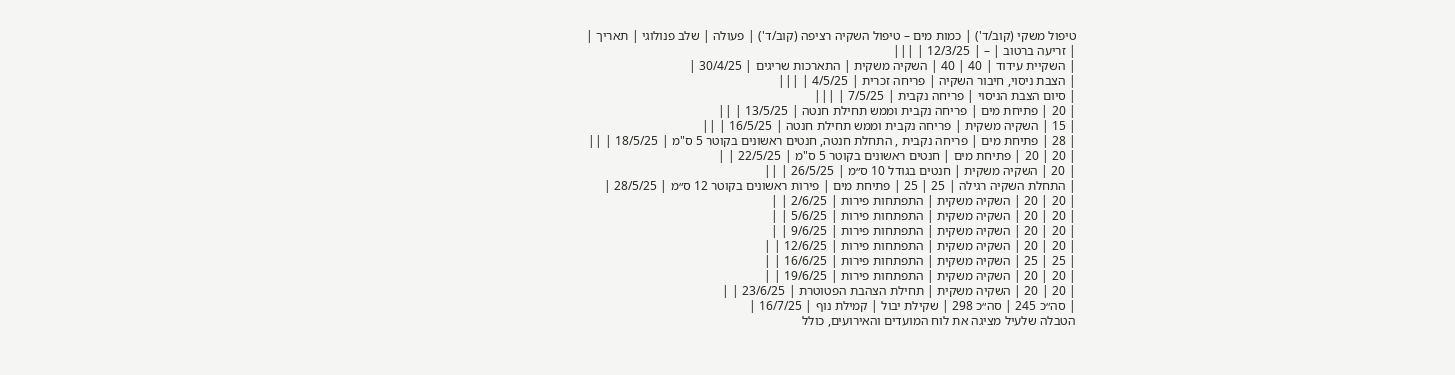טיפול משקי (קוב/ד') | כמות מים – טיפול השקיה רציפה (קוב/ד') | פעולה | שלב פנולוגי | תאריך |
| זריעה ברטוב | – | 12/3/25 | |||
| השקיית עידוד | 40 | 40 | השקיה משקית | התארכות שריגים | 30/4/25 |
| הצבת ניסוי, חיבור השקיה | פריחה זכרית | 4/5/25 | |||
| סיום הצבת הניסוי | פריחה נקבית | 7/5/25 | |||
| 20 | פתיחת מים | פריחה נקבית וממש תחילת חנטה | 13/5/25 | ||
| 15 | השקיה משקית | פריחה נקבית וממש תחילת חנטה | 16/5/25 | ||
| 28 | פתיחת מים | פריחה נקבית , התחלת חנטה, חנטים ראשונים בקוטר 5 ס"מ | 18/5/25 | ||
| 20 | 20 | פתיחת מים | חנטים ראשונים בקוטר 5 ס"מ | 22/5/25 | |
| 20 | השקיה משקית | חנטים בגודל 10 ס״מ | 26/5/25 | ||
| התחלת השקיה רגילה | 25 | 25 | פתיחת מים | פירות ראשונים בקוטר 12 ס״מ | 28/5/25 |
| 20 | 20 | השקיה משקית | התפתחות פירות | 2/6/25 | |
| 20 | 20 | השקיה משקית | התפתחות פירות | 5/6/25 | |
| 20 | 20 | השקיה משקית | התפתחות פירות | 9/6/25 | |
| 20 | 20 | השקיה משקית | התפתחות פירות | 12/6/25 | |
| 25 | 25 | השקיה משקית | התפתחות פירות | 16/6/25 | |
| 20 | 20 | השקיה משקית | התפתחות פירות | 19/6/25 | |
| 20 | 20 | השקיה משקית | תחילת הצהבת הפטוטרת | 23/6/25 | |
| סה״כ 245 | סה״כ 298 | שקילת יבול | קמילת נוף | 16/7/25 |
הטבלה שלעיל מציגה את לוח המועדים והאירועים, כולל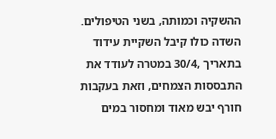ההשקיה וכמותה, בשני הטיפולים. השדה כולו קיבל השקיית עידוד בתאריך ,30/4 במטרה לעודד את התבססות הצמחים, וזאת בעקבות חורף יבש מאוד ומחסור במים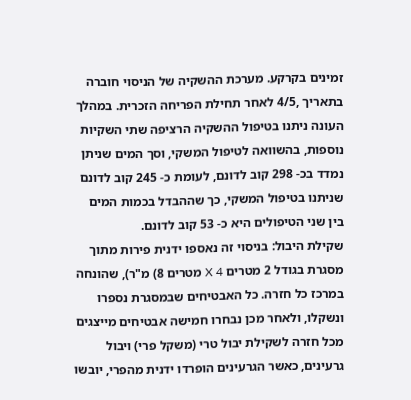זמינים בקרקע. מערכת ההשקיה של הניסוי חוברה בתאריך ,4/5 לאחר תחילת הפריחה הזכרית. במהלך העונה ניתנו בטיפול ההשקיה הרציפה שתי השקיות נוספות, בהשוואה לטיפול המשקי, וסך המים שניתן נמדד בכ- 298 קוב לדונם, לעומת כ- 245 קוב לדונם שניתנו בטיפול המשקי, כך שההבדל בכמות המים בין שני הטיפולים היא כ- 53 קוב לדונם.
שקילת היבול: בניסוי זה נאספו ידנית פירות מתוך מסגרת בגודל 2 מטרים X 4 מטרים 8) מ"ר), שהונחה במרכז כל חזרה. כל האבטיחים שבמסגרת נספרו ונשקלו, ולאחר מכן נבחרו חמישה אבטיחים מייצגים מכל חזרה לשקילת יבול טרי (משקל פרי) ויבול גרעינים, כאשר הגרעינים הופרדו ידנית מהפרי, יובשו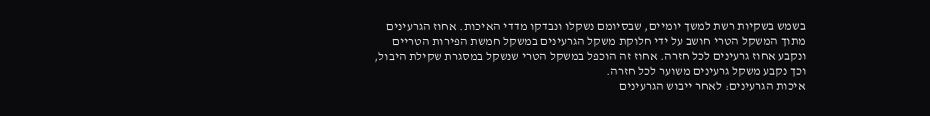בשמש בשקיות רשת למשך יומיים, שבסיומם נשקלו ונבדקו מדדי האיכות. אחוז הגרעינים מתוך המשקל הטרי חושב על ידי חלוקת משקל הגרעינים במשקל חמשת הפירות הטריים ונקבע אחוז גרעינים לכל חזרה. אחוז זה הוכפל במשקל הטרי שנשקל במסגרת שקילת היבול, וכך נקבע משקל גרעינים משוער לכל חזרה.
איכות הגרעינים: לאחר ייבוש הגרעינים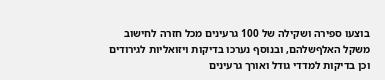בוצעו ספירה ושקילה של 100 גרעינים מכל חזרה לחישוב משקל האלףשלהם, ובנוסף נערכו בדיקות ויזואליות לגירודים וכן בדיקות למדדי גודל ואורך גרעינים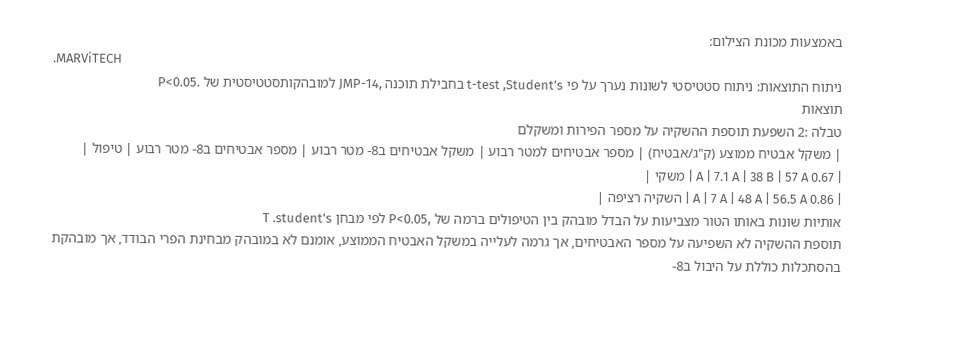באמצעות מכונת הצילום:
.MARViTECH
ניתוח התוצאות: ניתוח סטטיסטי לשונות נערך על פי t-test ,Student’s בחבילת תוכנה ,JMP-14 למובהקותסטטיסטית של .P<0.05
תוצאות
טבלה :2 השפעת תוספת ההשקיה על מספר הפירות ומשקלם
| משקל אבטיח ממוצע (ק"ג/אבטיח) | מספר אבטיחים למטר רבוע | משקל אבטיחים ב8- מטר רבוע | מספר אבטיחים ב8- מטר רבוע | טיפול |
| 0.67 A | 7.1 A | 38 B | 57 A | משקי |
| 0.86 A | 7 A | 48 A | 56.5 A | השקיה רציפה |
אותיות שונות באותו הטור מצביעות על הבדל מובהק בין הטיפולים ברמה של ,P<0.05 לפי מבחן T .student's
תוספת ההשקיה לא השפיעה על מספר האבטיחים, אך גרמה לעלייה במשקל האבטיח הממוצע, אומנם לא במובהק מבחינת הפרי הבודד, אך מובהקת בהסתכלות כוללת על היבול ב8-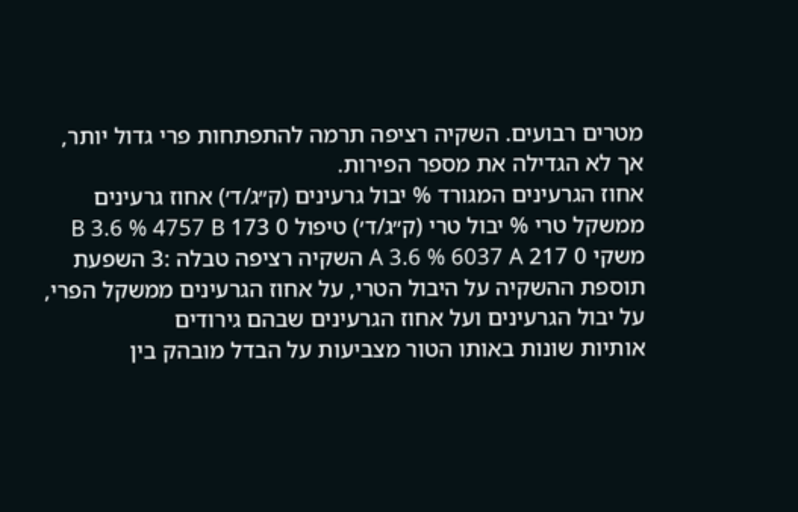מטרים רבועים. השקיה רציפה תרמה להתפתחות פרי גדול יותר, אך לא הגדילה את מספר הפירות.
אחוז הגרעינים המגורד % יבול גרעינים (ק״ג/ד׳) אחוז גרעינים ממשקל טרי % יבול טרי (ק״ג/ד׳) טיפול 0 173 B 3.6 % 4757 B משקי 0 217 A 3.6 % 6037 A השקיה רציפה טבלה :3 השפעת תוספת ההשקיה על היבול הטרי, על אחוז הגרעינים ממשקל הפרי, על יבול הגרעינים ועל אחוז הגרעינים שבהם גירודים
אותיות שונות באותו הטור מצביעות על הבדל מובהק בין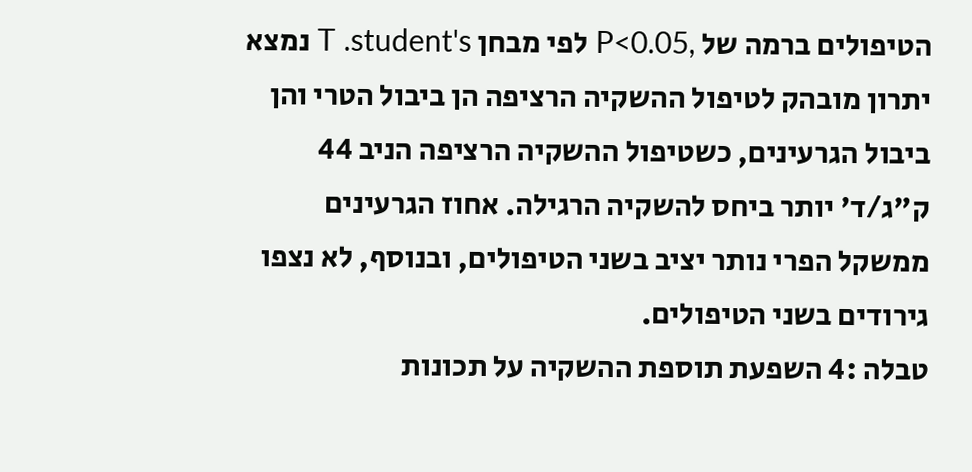הטיפולים ברמה של ,P<0.05 לפי מבחן T .student's נמצא יתרון מובהק לטיפול ההשקיה הרציפה הן ביבול הטרי והן ביבול הגרעינים, כשטיפול ההשקיה הרציפה הניב 44 ק"ג/ד' יותר ביחס להשקיה הרגילה. אחוז הגרעינים ממשקל הפרי נותר יציב בשני הטיפולים, ובנוסף, לא נצפו גירודים בשני הטיפולים.
טבלה :4 השפעת תוספת ההשקיה על תכונות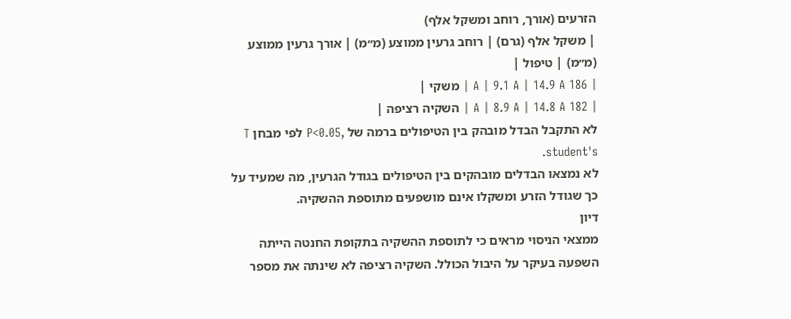הזרעים (אורך, רוחב ומשקל אלף)
| משקל אלף (גרם) | רוחב גרעין ממוצע (מ״מ) | אורך גרעין ממוצע (מ״מ) | טיפול |
| 186 A | 9.1 A | 14.9 A | משקי |
| 182 A | 8.9 A | 14.8 A | השקיה רציפה |
לא התקבל הבדל מובהק בין הטיפולים ברמה של ,P<0.05 לפי מבחן T .student's
לא נמצאו הבדלים מובהקים בין הטיפולים בגודל הגרעין, מה שמעיד על כך שגודל הזרע ומשקלו אינם מושפעים מתוספת ההשקיה.
דיון
ממצאי הניסוי מראים כי לתוספת ההשקיה בתקופת החנטה הייתה השפעה בעיקר על היבול הכולל. השקיה רציפה לא שינתה את מספר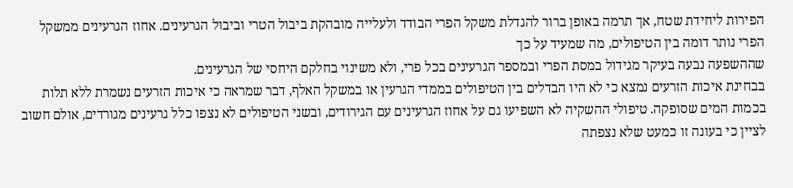הפירות ליחידת שטח, אך תרמה באופן ברור להגדלת משקל הפרי הבודד ולעלייה מובהקת ביבול הטרי וביבול הגרעינים. אחוז הגרעינים ממשקל הפרי נותר דומה בין הטיפולים, מה שמעיד על כך
שההשפעה נבעה בעיקר מגידול במסת הפרי ובמספר הגרעינים בכל פרי, ולא משינוי בחלקם היחסי של הגרעינים.
בבחינת איכות הזרעים נמצא כי לא היו הבדלים בין הטיפולים בממדי הגרעין או במשקל האלף, דבר שמראה כי איכות הזרעים נשמרת ללא תלות בכמות המים שסופקה. טיפולי ההשקיה לא השפיעו גם על אחוז הגרעינים עם הגירודים, ובשני הטיפולים לא נצפו כלל גרעינים מגורדים, אולם חשוב לציין כי בעונה זו כמעט שלא נצפתה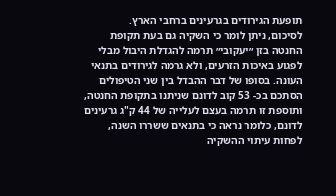תופעת הגירודים בגרעינים ברחבי הארץ.
לסיכום, ניתן לומר כי השקיה גם בעת תקופת החנטה בזן ״יעקובי״ תרמה להגדלת היבול מבלי לפגוע באיכות הזרעים, ולא גרמה לגירודים בתנאי העונה. בסופו של דבר ההבדל בין שני הטיפולים הסתכם בכ- 53 קוב לדונם שניתנו בתקופת החנטה, ותוספת זו תרמה בעצם לעלייה של 44 ק"ג גרעינים לדונם, כלומר נראה כי בתנאים ששררו השנה, לפחות עיתוי ההשקיה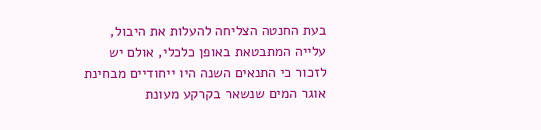בעת החנטה הצליחה להעלות את היבול, עלייה המתבטאת באופן כלכלי, אולם יש לזכור כי התנאים השנה היו ייחודיים מבחינת אוגר המים שנשאר בקרקע מעונת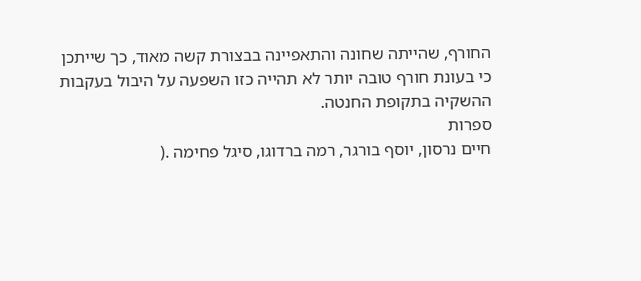החורף, שהייתה שחונה והתאפיינה בבצורת קשה מאוד, כך שייתכן כי בעונת חורף טובה יותר לא תהייה כזו השפעה על היבול בעקבות ההשקיה בתקופת החנטה.
ספרות
חיים נרסון, יוסף בורגר, רמה ברדוגו, סיגל פחימה .(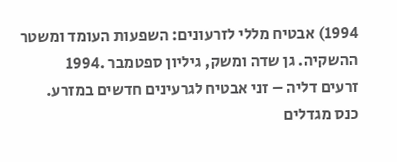1994) אבטיח מללי לזרעונים: השפעות העומד ומשטר ההשקיה. גן שדה ומשק, גיליון ספטמבר .1994
זרעים דליה – זני אבטיח לגרעינים חדשים במזרע. כנס מגדלים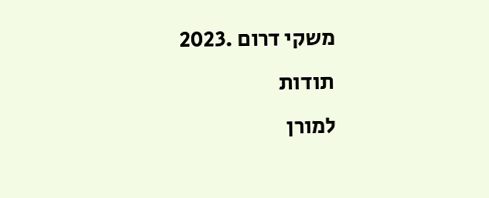משקי דרום .2023
תודות
למורן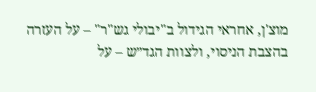מוצ'ן, אחראי הגידול ב"יבולי גש"ר" – על העזרה בהצבת הניסוי, ולצוות הגד״ש – על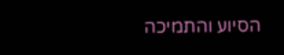הסיוע והתמיכה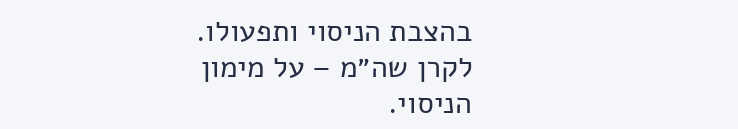בהצבת הניסוי ותפעולו.
לקרן שה״מ – על מימון הניסוי.